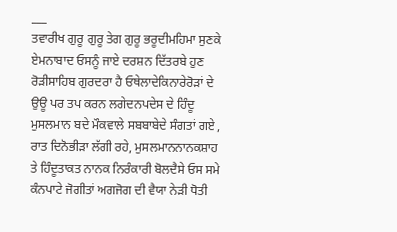___
ਤਵਾਰੀਖ ਗੁਰੂ ਗੁਰੂ ਤੇਗ ਗੁਰੂ ਭਰੂਦੀਮਹਿਮਾ ਸੁਣਕੇ ਏਮਨਾਬਾਦ ਓਸਨੂੰ ਜਾਏ ਦਰਸ਼ਨ ਦਿੱਤਰਬੇ ਹੁਣ ਰੋੜੀਸਾਹਿਬ ਗੁਰਦਰਾ ਹੈ ਓਥੇਲਾਦੇਕਿਨਾਰੇਰੋੜਾਂ ਦੇ ਉਊ ਪਰ ਤਪ ਕਰਨ ਲਗੇਦਨਪਦੇਸ ਦੇ ਹਿੰਦੂ ਮੁਸਲਮਾਨ ਬਦੇ ਮੌਕਵਾਲੇ ਸਬਬਾਬੇਦੇ ਸੰਗਤਾਂ ਗਏ , ਰਾਤ ਦਿਨੋਭੀੜਾ ਲੱਗੀ ਰਹੇ, ਮੁਸਲਮਾਨਨਾਨਕਸ਼ਾਹ ਤੇ ਹਿੰਦੂਤਾਕਤ ਨਾਨਕ ਨਿਰੰਕਾਰੀ ਬੋਲਦੈਸੇ ਓਸ ਸਮੇ ਕੰਨਪਾਟੇ ਜੋਗੀਤਾਂ ਅਗਜੋਗ ਦੀ ਵੈਯਾ ਨੇੜੀ ਧੋਤੀ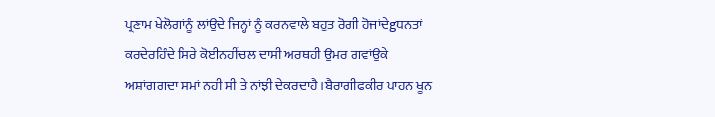ਪ੍ਰਣਾਮ ਖੇਲੋਗਾਂਨੂੰ ਲਾਂਉਦੇ ਜਿਨ੍ਹਾਂ ਨੂੰ ਕਰਨਵਾਲੇ ਬਹੁਤ ਰੋਗੀ ਹੋਜਾਂਦੇgਧਨਤਾਂ ਕਰਦੇਰਹਿੰਦੇ ਸਿਰੇ ਕੋਈਨਹੀਂਚਲ ਦਾਸੀ ਅਰਥਹੀ ਉਮਰ ਗਵਾਂਉਕੇ ਅਸ਼ਾਂਗਗਦਾ ਸਮਾਂ ਨਹੀ ਸੀ ਤੇ ਨਾਂਝੀ ਦੇਕਰਦਾਹੈ।ਬੈਰਾਗੀਫਕੀਰ ਪਾਹਨ ਖੂਨ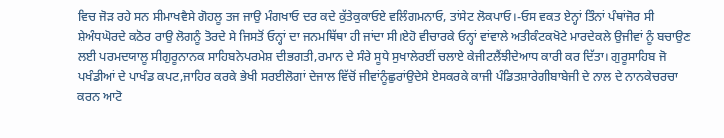ਵਿਚ ਜੋੜ ਰਹੇ ਸਨ ਸੀਮਾਖਵੈਸੇ ਗੋਹਲੂ ਤਜ ਜਾਉ ਮੰਗਖਾਓ ਦਰ ਕਦੇ ਕੁੱਤੇਕੁਕਾਓਏ ਵਲਿੰਗਮਨਾਓ, ਤਾਂਸੇਟ ਲੋਕਪਾਓ।-ਓਸ ਵਕਤ ਏਨ੍ਹਾਂ ਤਿੰਨਾਂ ਪੰਥਾਂਜੋਰ ਸੀ ਸ਼ੇਅੰਧਘੋਰਦੇ ਕਠੋਰ ਰਾਉ ਲੋਗਨੂੰ ਤੋਰਦੇ ਸੇ ਜਿਸਤੋਂ ਓਨ੍ਹਾਂ ਦਾ ਜਨਮਥਿੱਥਾ ਹੀ ਜਾਂਦਾ ਸੀ।ਏਹੋ ਵੀਚਾਰਕੇ ਓਨ੍ਹਾਂ ਵਾਂਵਾਲੇ ਅਤੀਕੰਟਕਖੋਟੇ ਮਾਰਦੇਕਲੇ ਉਜੀਵਾਂ ਨੂੰ ਬਚਾਉਣ ਲਈ ਪਰਮਦਯਾਲੂ ਸੀਗੁਰੂਨਾਨਕ ਸਾਹਿਬਨੇਪਰਮੇਸ਼ ਦੀਭਗਤੀ,ਰਮਾਨ ਦੇ ਸੰਰੇ ਸੂਧੇ ਸੁਖਾਲੇਰਈਂ ਚਲਾਏ ਕੇਜੀਟਲੈਂਝੀਦੇਆਧ ਕਾਰੀ ਕਰ ਦਿੱਤਾ। ਗੁਰੂਸਾਹਿਬ ਜੋ ਪਖੰਡੀਆਂ ਦੇ ਪਾਖੰਡ ਕਪਟ,ਜਾਹਿਰ ਕਰਕੇ ਭੇਖੀ ਸਰਈਲੋਗਾਂ ਦੇਜਾਲ ਵਿੱਚੋਂ ਜੀਵਾਂਨੂੰਛੁਰਾਂਉਦੇਸੇ ਏਸਕਰਕੇ ਕਾਜੀ ਪੰਡਿਤਸ਼ਾਰੇਗੀਬਾਬੇਜੀ ਦੇ ਨਾਲ ਦੇ ਨਾਨਕੇਚਰਚਾ ਕਰਨ ਆਟੋ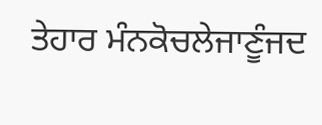ਤੇਹਾਰ ਮੰਨਕੋਚਲੇਜਾਣੂੰਜਦ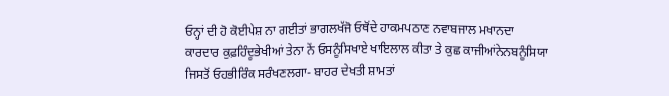ਓਨ੍ਹਾਂ ਦੀ ਹੋ ਕੋਈਪੇਸ਼ ਨਾ ਗਈਤਾਂ ਭਾਗਲਖੱਜੋ ਓਥੋਂਦੇ ਹਾਕਮਪਠਾਣ ਨਵਾਬਜਾਲ ਮਖਾਨਦਾ ਕਾਰਦਾਰ ਕੁਫ਼ਹਿੰਦੂਭੇਖੀਆਂ ਤੇਨਾ ਨੇਂ ਓਸਨੂੰਸਿਖਾਏ ਖਾਇਲਾਲ ਕੀਤਾ ਤੇ ਕੁਛ ਕਾਜੀਆਂਨੇਨਬਨੂੰਸਿਯਾ ਜਿਸਤੋਂ ਓਹਭੀਰਿੰਕ ਸਰੰਖਣਲਗਾ- ਬਾਹਰ ਦੇਖਤੀ ਸ਼ਾਮਤਾਂ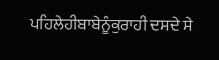ਪਹਿਲੇਹੀਬਾਬੇਨੂੰਕੁਰਾਹੀ ਦਸਦੇ ਸੇ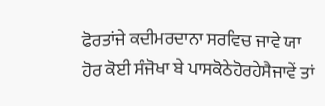ਫੋਰਤਾਂਜੇ ਕਦੀਮਰਦਾਨਾ ਸਰਵਿਚ ਜਾਵੇ ਯਾ ਹੋਰ ਕੋਈ ਸੰਜੋਖਾ ਬੇ ਪਾਸਕੋਠੇਹੋਰਹੇਸੈਜਾਵੇਂ ਤਾਂ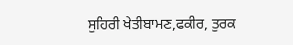ਸੁਹਿਰੀ ਖੇਤੀਬਾਮਣ,ਫਕੀਰ, ਤੁਰਕ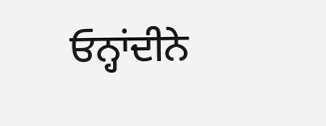ਓਨ੍ਹਾਂਦੀਨੇ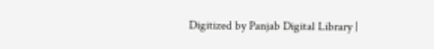Digitized by Panjab Digital Library |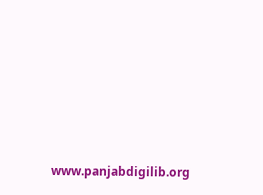www.panjabdigilib.org